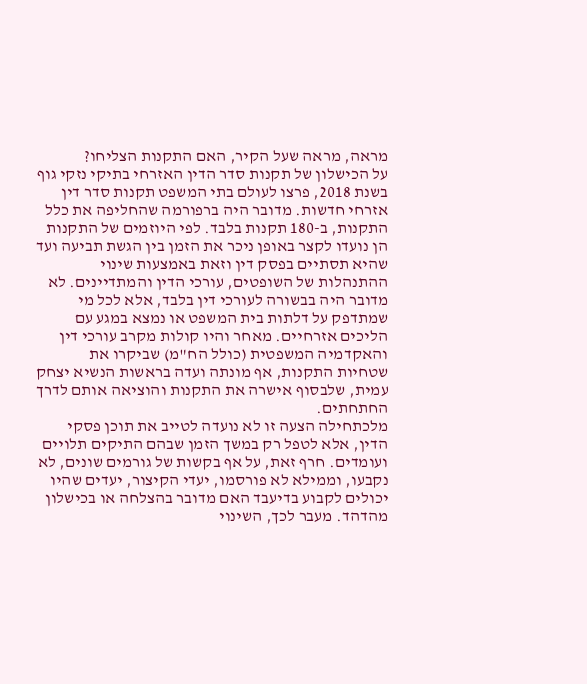מראה, מראה שעל הקיר, האם התקנות הצליחו?
על הכישלון של תקנות סדר הדין האזרחי בתיקי נזקי גוף
בשנת 2018, פרצו לעולם בתי המשפט תקנות סדר דין אזרחי חדשות. מדובר היה ברפורמה שהחליפה את כלל התקנות, ב-180 תקנות בלבד. לפי היוזמים של התקנות הן נועדו לקצר באופן ניכר את הזמן בין הגשת תביעה ועד שהיא תסתיים בפסק דין וזאת באמצעות שינוי ההתנהלות של השופטים, עורכי הדין והמתדיינים. לא מדובר היה בבשורה לעורכי דין בלבד, אלא לכל מי שמתדפק על דלתות בית המשפט או נמצא במגע עם הליכים אזרחיים. מאחר והיו קולות מקרב עורכי דין והאקדמיה המשפטית (כולל הח"מ) שביקרו את שטחיות התקנות, אף מונתה ועדה בראשות הנשיא יצחק עמית, שלבסוף אישרה את התקנות והוציאה אותם לדרך החתחתים.
מלכתחילה הצעה זו לא נועדה לטייב את תוכן פסקי הדין, אלא לטפל רק במשך הזמן שבהם התיקים תלויים ועומדים. חרף זאת, על אף בקשות של גורמים שונים, לא נקבעו, וממילא לא פורסמו, יעדי הקיצור, יעדים שהיו יכולים לקבוע בדיעבד האם מדובר בהצלחה או בכישלון מהדהד. מעבר לכך, השינוי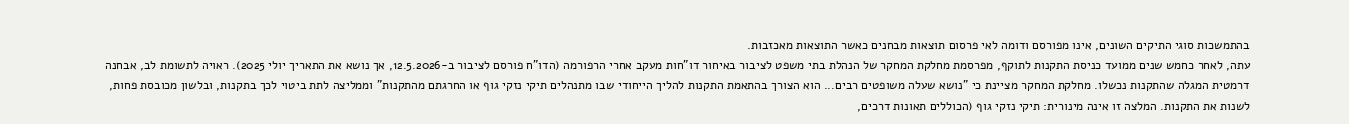בהתמשכות סוגי התיקים השונים, אינו מפורסם ודומה לאי פרסום תוצאות מבחנים כאשר התוצאות מאכזבות.
עתה, לאחר כחמש שנים ממועד כניסת התקנות לתוקף, מפרסמת מחלקת המחקר של הנהלת בתי משפט לציבור באיחור דו"חות מעקב אחרי הרפורמה (הדו"ח פורסם לציבור ב-12.5.2026, אך נושא את התאריך יולי 2025). ראויה לתשומת לב, אבחנה דרמטית המגלה שהתקנות נכשלו. מחלקת המחקר מציינת כי "נושא שעלה משופטים רבים... הוא הצורך בהתאמת התקנות להליך הייחודי שבו מתנהלים תיקי נזקי גוף או החרגתם מהתקנות" וממליצה לתת ביטוי לכך בתקנות, ובלשון מכובסת פחות, לשנות את התקנות. המלצה זו אינה מינורית: תיקי נזקי גוף (הכוללים תאונות דרכים,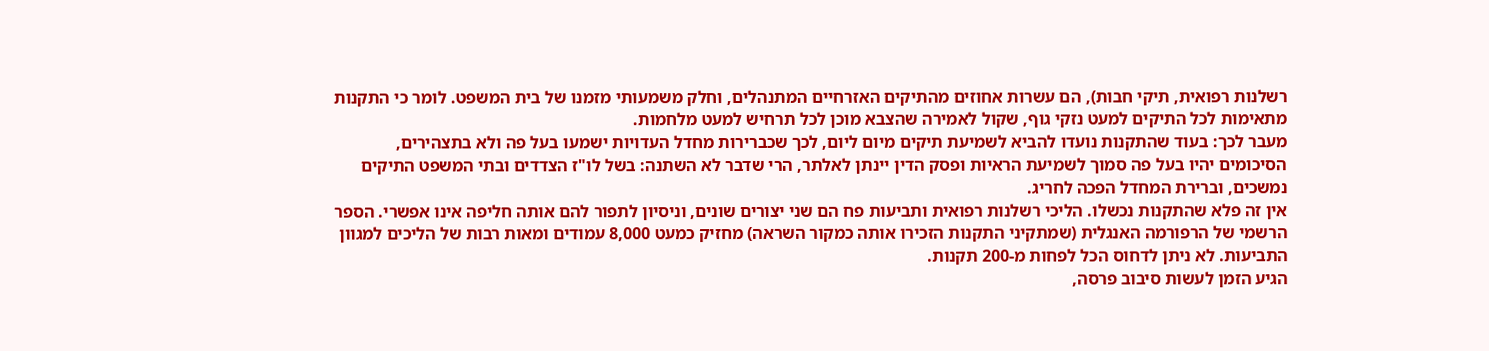רשלנות רפואית, תיקי חבות), הם עשרות אחוזים מהתיקים האזרחיים המתנהלים, וחלק משמעותי מזמנו של בית המשפט. לומר כי התקנות מתאימות לכל התיקים למעט נזקי גוף, שקול לאמירה שהצבא מוכן לכל תרחיש למעט מלחמות.
מעבר לכך: בעוד שהתקנות נועדו להביא לשמיעת תיקים מיום ליום, לכך שכברירות מחדל העדויות ישמעו בעל פה ולא בתצהירים, הסיכומים יהיו בעל פה סמוך לשמיעת הראיות ופסק הדין יינתן לאלתר, הרי שדבר לא השתנה: בשל לו"ז הצדדים ובתי המשפט התיקים נמשכים, וברירת המחדל הפכה לחריג.
אין זה פלא שהתקנות נכשלו. הליכי רשלנות רפואית ותביעות פח הם שני יצורים שונים, וניסיון לתפור להם אותה חליפה אינו אפשרי. הספר הרשמי של הרפורמה האנגלית (שמתקיני התקנות הזכירו אותה כמקור השראה) מחזיק כמעט 8,000 עמודים ומאות רבות של הליכים למגוון התביעות. לא ניתן לדחוס הכל לפחות מ-200 תקנות.
הגיע הזמן לעשות סיבוב פרסה,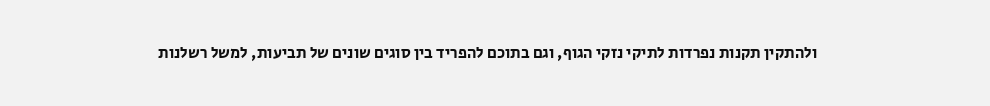ולהתקין תקנות נפרדות לתיקי נזקי הגוף, וגם בתוכם להפריד בין סוגים שונים של תביעות, למשל רשלנות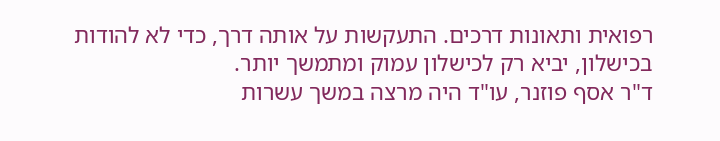רפואית ותאונות דרכים. התעקשות על אותה דרך, כדי לא להודות בכישלון, יביא רק לכישלון עמוק ומתמשך יותר.
ד"ר אסף פוזנר, עו"ד היה מרצה במשך עשרות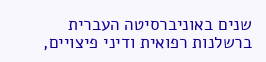שנים באוניברסיטה העברית ברשלנות רפואית ודיני פיצויים,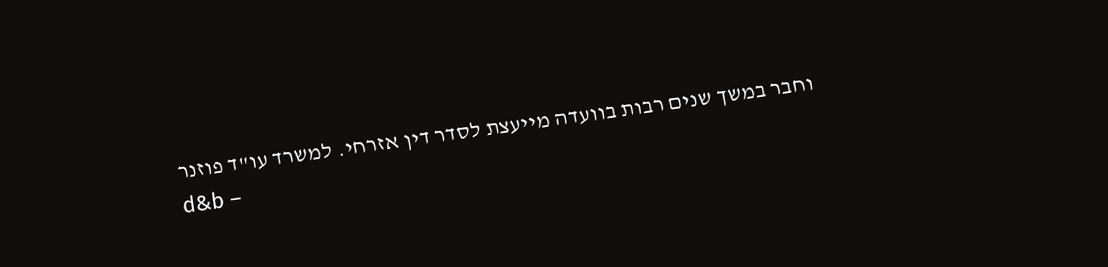וחבר במשך שנים רבות בוועדה מייעצת לסדר דין אזרחי. למשרד עו"ד פוזנר
d&b –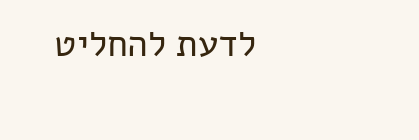לדעת להחליט